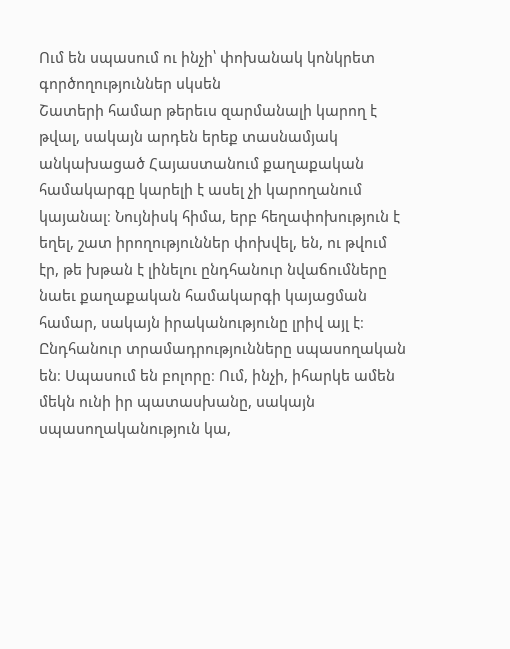Ում են սպասում ու ինչի՝ փոխանակ կոնկրետ գործողություններ սկսեն
Շատերի համար թերեւս զարմանալի կարող է թվալ, սակայն արդեն երեք տասնամյակ անկախացած Հայաստանում քաղաքական համակարգը կարելի է ասել չի կարողանում կայանալ։ Նույնիսկ հիմա, երբ հեղափոխություն է եղել, շատ իրողություններ փոխվել, են, ու թվում էր, թե խթան է լինելու ընդհանուր նվաճումները նաեւ քաղաքական համակարգի կայացման համար, սակայն իրականությունը լրիվ այլ է։ Ընդհանուր տրամադրությունները սպասողական են։ Սպասում են բոլորը։ Ում, ինչի, իհարկե ամեն մեկն ունի իր պատասխանը, սակայն սպասողականություն կա,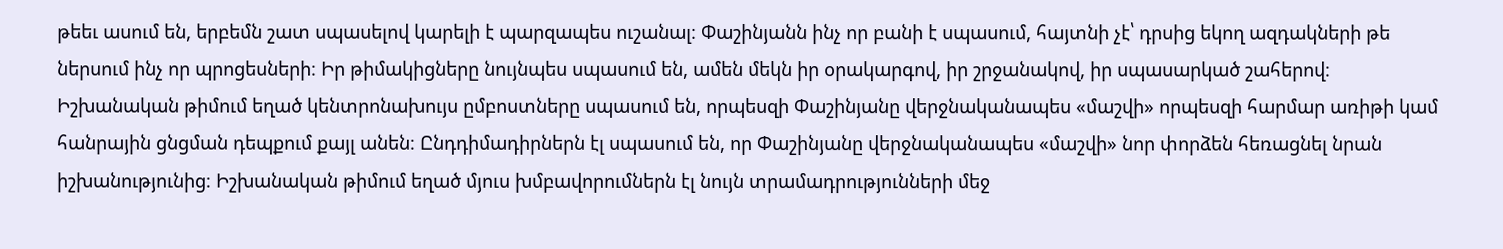թեեւ ասում են, երբեմն շատ սպասելով կարելի է պարզապես ուշանալ։ Փաշինյանն ինչ որ բանի է սպասում, հայտնի չէ՝ դրսից եկող ազդակների թե ներսում ինչ որ պրոցեսների։ Իր թիմակիցները նույնպես սպասում են, ամեն մեկն իր օրակարգով, իր շրջանակով, իր սպասարկած շահերով։ Իշխանական թիմում եղած կենտրոնախույս ըմբոստները սպասում են, որպեսզի Փաշինյանը վերջնականապես «մաշվի» որպեսզի հարմար առիթի կամ հանրային ցնցման դեպքում քայլ անեն։ Ընդդիմադիրներն էլ սպասում են, որ Փաշինյանը վերջնականապես «մաշվի» նոր փորձեն հեռացնել նրան իշխանությունից։ Իշխանական թիմում եղած մյուս խմբավորումներն էլ նույն տրամադրությունների մեջ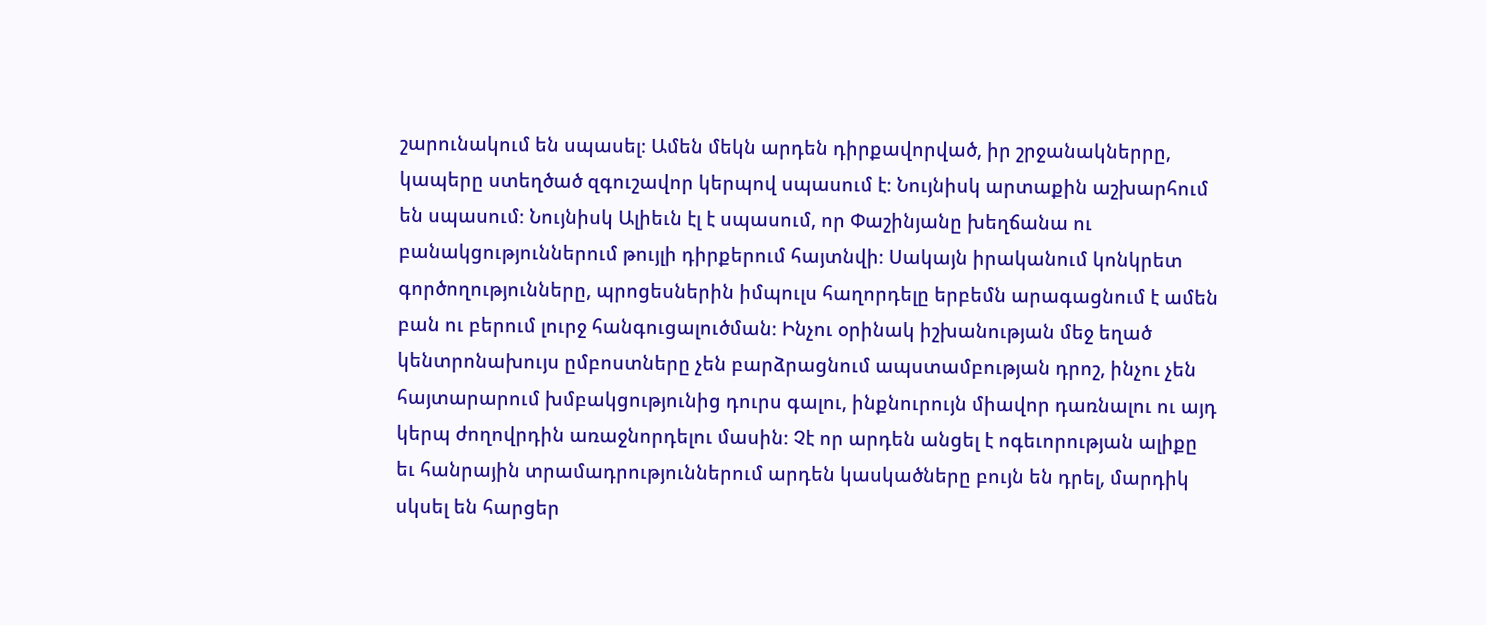շարունակում են սպասել։ Ամեն մեկն արդեն դիրքավորված, իր շրջանակներրը, կապերը ստեղծած զգուշավոր կերպով սպասում է։ Նույնիսկ արտաքին աշխարհում են սպասում։ Նույնիսկ Ալիեւն էլ է սպասում, որ Փաշինյանը խեղճանա ու բանակցություններում թույլի դիրքերում հայտնվի։ Սակայն իրականում կոնկրետ գործողությունները, պրոցեսներին իմպուլս հաղորդելը երբեմն արագացնում է ամեն բան ու բերում լուրջ հանգուցալուծման։ Ինչու օրինակ իշխանության մեջ եղած կենտրոնախույս ըմբոստները չեն բարձրացնում ապստամբության դրոշ, ինչու չեն հայտարարում խմբակցությունից դուրս գալու, ինքնուրույն միավոր դառնալու ու այդ կերպ ժողովրդին առաջնորդելու մասին։ Չէ որ արդեն անցել է ոգեւորության ալիքը եւ հանրային տրամադրություններում արդեն կասկածները բույն են դրել, մարդիկ սկսել են հարցեր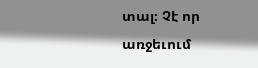տալ։ Չէ որ առջեւում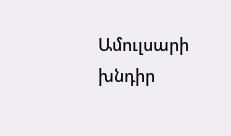Ամուլսարի խնդիր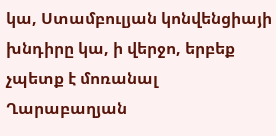կա, Ստամբուլյան կոնվենցիայի խնդիրը կա, ի վերջո, երբեք չպետք է մոռանալ Ղարաբաղյան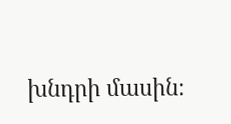խնդրի մասին։